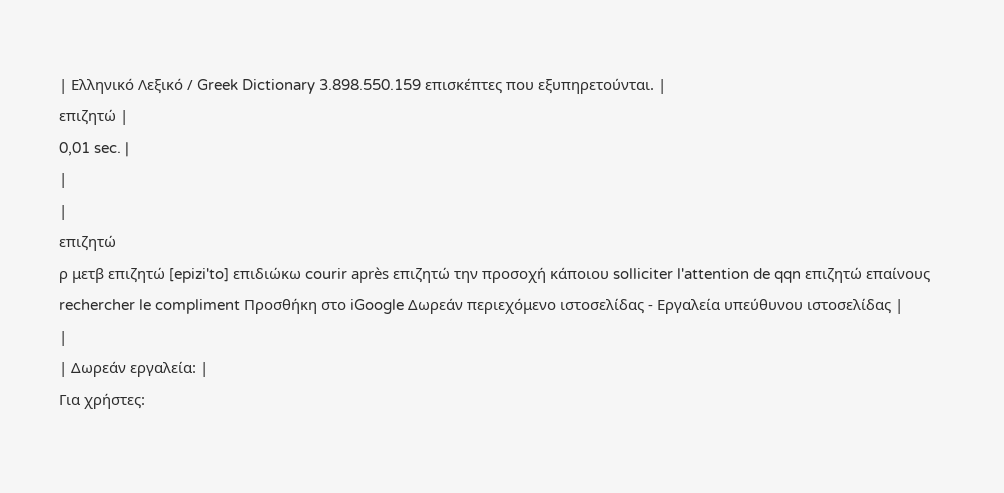| Ελληνικό Λεξικό / Greek Dictionary 3.898.550.159 επισκέπτες που εξυπηρετούνται. |
επιζητώ |
0,01 sec. |
|
|
επιζητώ
ρ μετβ επιζητώ [epizi'to] επιδιώκω courir après επιζητώ την προσοχή κάποιου solliciter l'attention de qqn επιζητώ επαίνους rechercher le compliment Προσθήκη στο iGoogle Δωρεάν περιεχόμενο ιστοσελίδας - Εργαλεία υπεύθυνου ιστοσελίδας |
|
| Δωρεάν εργαλεία: |
Για χρήστες: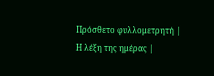Πρόσθετο φυλλομετρητή |
Η λέξη της ημέρας |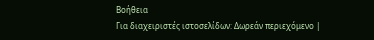Βοήθεια
Για διαχειριστές ιστοσελίδων: Δωρεάν περιεχόμενο |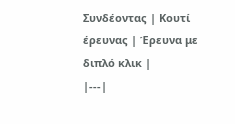Συνδέοντας | Κουτί έρευνας | Έρευνα με διπλό κλικ |
|---|